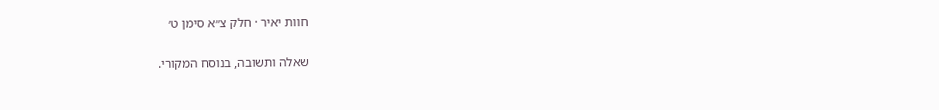חוות יאיר · חלק צ״א סימן ט׳

שאלה ותשובה, בנוסח המקורי.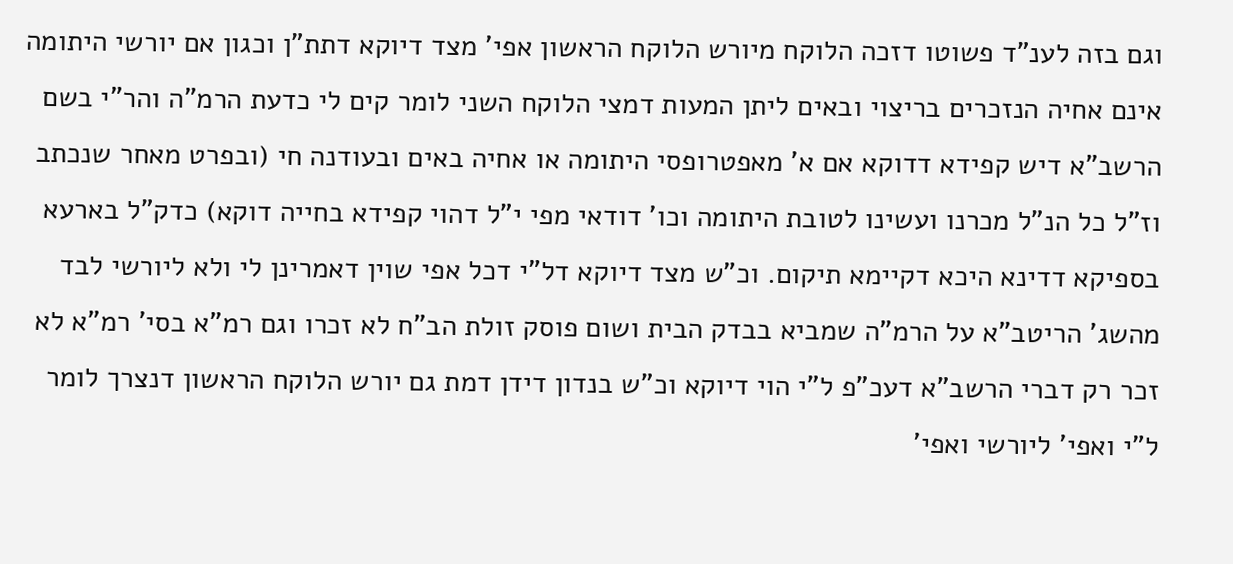וגם בזה לענ"ד פשוטו דזכה הלוקח מיורש הלוקח הראשון אפי' מצד דיוקא דתת"ן וכגון אם יורשי היתומה אינם אחיה הנזכרים בריצוי ובאים ליתן המעות דמצי הלוקח השני לומר קים לי כדעת הרמ"ה והר"י בשם הרשב"א דיש קפידא דדוקא אם א' מאפטרופסי היתומה או אחיה באים ובעודנה חי (ובפרט מאחר שנכתב וז"ל כל הנ"ל מכרנו ועשינו לטובת היתומה וכו' דודאי מפי י"ל דהוי קפידא בחייה דוקא) כדק"ל בארעא בספיקא דדינא היכא דקיימא תיקום. וכ"ש מצד דיוקא דל"י דכל אפי שוין דאמרינן לי ולא ליורשי לבד מהשג' הריטב"א על הרמ"ה שמביא בבדק הבית ושום פוסק זולת הב"ח לא זכרו וגם רמ"א בסי' רמ"א לא זכר רק דברי הרשב"א דעכ"פ ל"י הוי דיוקא וכ"ש בנדון דידן דמת גם יורש הלוקח הראשון דנצרך לומר ל"י ואפי' ליורשי ואפי'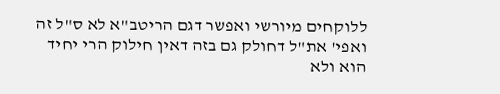ללוקחים מיורשי ואפשר דגם הריטב"א לא ס"ל זה ואפי' את"ל דחולק גם בזה דאין חילוק הרי יחיד הוא ולא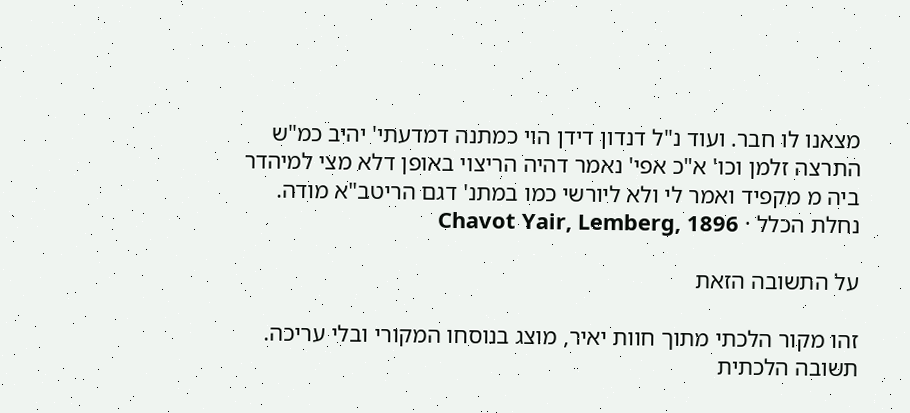מצאנו לו חבר. ועוד נ"ל דנדון דידן הוי כמתנה דמדעתי' יהיב כמ"ש התרצה זלמן וכו' א"כ אפי' נאמר דהיה הריצוי באופן דלא מצי למיהדר ביה מ מקפיד ואמר לי ולא ליורשי כמו במתנ' דגם הריטב"א מודה.
נחלת הכלל · Chavot Yair, Lemberg, 1896

על התשובה הזאת

זהו מקור הלכתי מתוך חוות יאיר, מוצג בנוסחו המקורי ובלי עריכה. תשובה הלכתית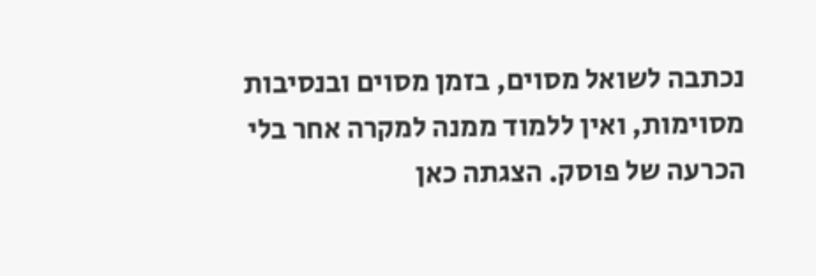נכתבה לשואל מסוים, בזמן מסוים ובנסיבות מסוימות, ואין ללמוד ממנה למקרה אחר בלי הכרעה של פוסק. הצגתה כאן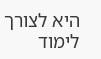היא לצורך לימוד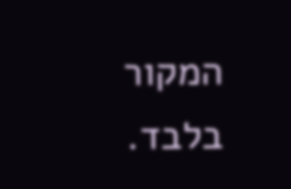המקור בלבד.